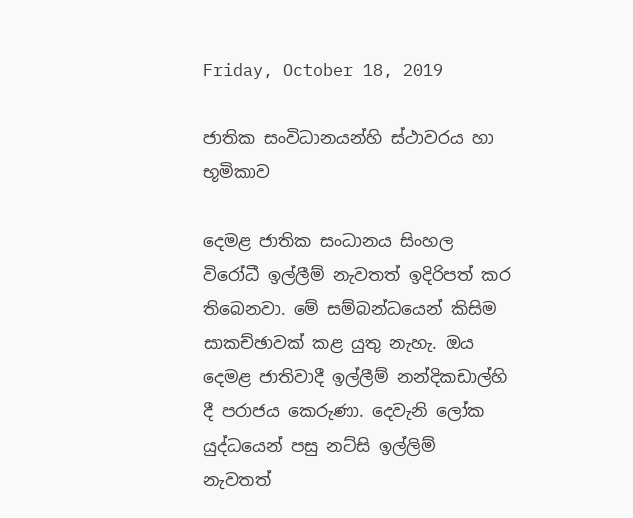Friday, October 18, 2019

ජාතික සංවිධානයන්හි ස්ථාවරය හා භූමිකාව

දෙමළ ජාතික සංධානය සිංහල විරෝධී ඉල්ලීම් නැවතත් ඉදිරිපත් කර තිබෙනවා. මේ සම්බන්ධයෙන් කිසිම සාකච්ඡාවක් කළ යුතු නැහැ. ඔය දෙමළ ජාතිවාදී ඉල්ලීම් නන්දිකඩාල්හි දී පරාජය කෙරුණා. දෙවැනි ලෝක යුද්ධයෙන් පසු නට්සි ඉල්ලිම් නැවතත්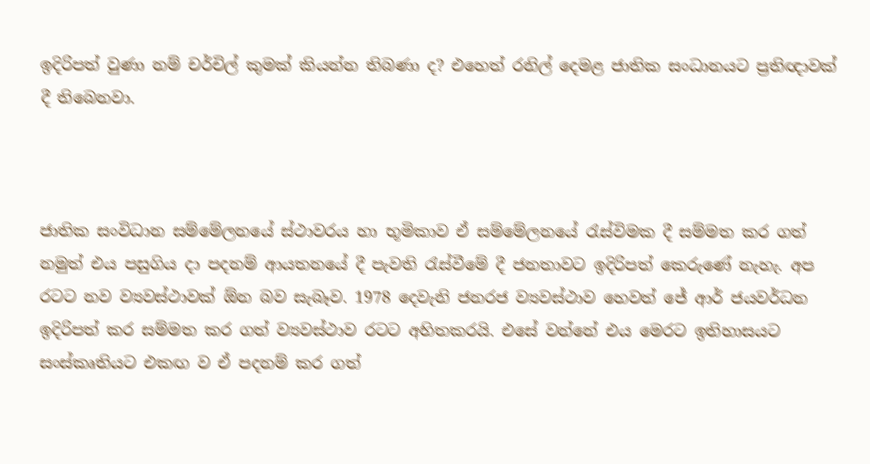ඉදිරිපත් වුණා නම් චර්චිල් කුමක් කියන්න තිබණා ද? එහෙත් රනිල් දෙමළ ජාතික සංධානයට ප්‍රතිඥාවක් දී තිබෙනවා.



ජාතික සංවිධාන සම්මේලනයේ ස්ථාවරය හා භූමිකාව ඒ සම්මේලනයේ රැස්විමක දී සම්මත කර ගත් නමුත් එය පසුගිය දා පදනම් ආයතනයේ දී පැවති රැස්වීමේ දී ජනතාවට ඉදිරිපත් කෙරුණේ නැහැ. අප රටට නව ව්‍යවස්ථාවක් ඕන බව සැබෑව. 1978 දෙවැනි ජනරජ ව්‍යවස්ථාව හෙවත් ජේ ආර් ජයවර්ධන ඉදිරිපත් කර සම්මත කර ගත් ව්‍යවස්ථාව රටට අහිතකරයි. එසේ වන්නේ එය මෙරට ඉතිහාසයට සංස්කෘතියට එකඟ ව ඒ පදනම් කර ගත්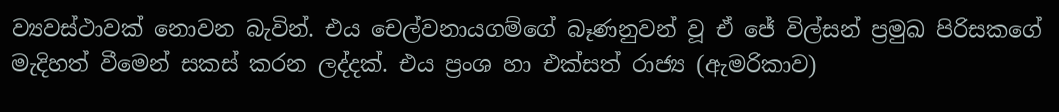ව්‍යවස්ථාවක් නොවන බැවින්. එය චෙල්වනායගම්ගේ බෑණනුවන් වූ ඒ ජේ විල්සන් ප්‍රමුඛ පිරිසකගේ මැදිහත් වීමෙන් සකස් කරන ලද්දක්. එය ප්‍රංශ හා එක්සත් රාජ්‍ය (ඇමරිකාව)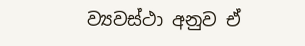ව්‍යවස්ථා අනුව ඒ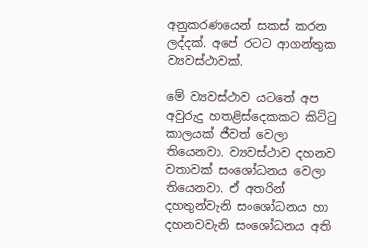අනුකරණයෙන් සකස් කරන ලද්දක්. අපේ රටට ආගන්තුක ව්‍යවස්ථාවක්.

මේ ව්‍යවස්ථාව යටතේ අප අවුරුදු හතළිස්දෙකකට කිට්ටු කාලයක් ජීවත් වෙලා තියෙනවා. ව්‍යවස්ථාව දහනව වතාවක් සංශෝධනය වෙලා තියෙනවා. ඒ අතරින් දහතුන්වැනි සංශෝධනය හා දහනවවැනි සංශෝධනය අති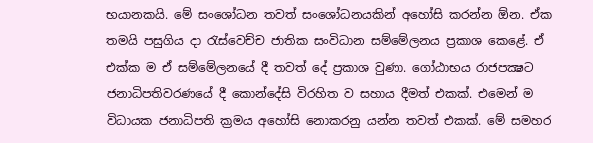භයානකයි. මේ සංශෝධන තවත් සංශෝධනයකින් අහෝසි කරන්න ඕන. ඒක තමයි පසුගිය දා රැස්වෙච්ච ජාතික සංවිධාන සම්මේලනය ප්‍රකාශ කෙළේ. ඒ එක්ක ම ඒ සම්මේලනයේ දී තවත් දේ ප්‍රකාශ වුණා. ගෝඨාභය රාජපක්‍ෂට ජනාධිපතිවරණයේ දී කොන්දේසි විරහිත ව සහාය දීමත් එකක්. එමෙන් ම විධායක ජනාධිපති ක්‍රමය අහෝසි නොකරනු යන්න තවත් එකක්. මේ සමහර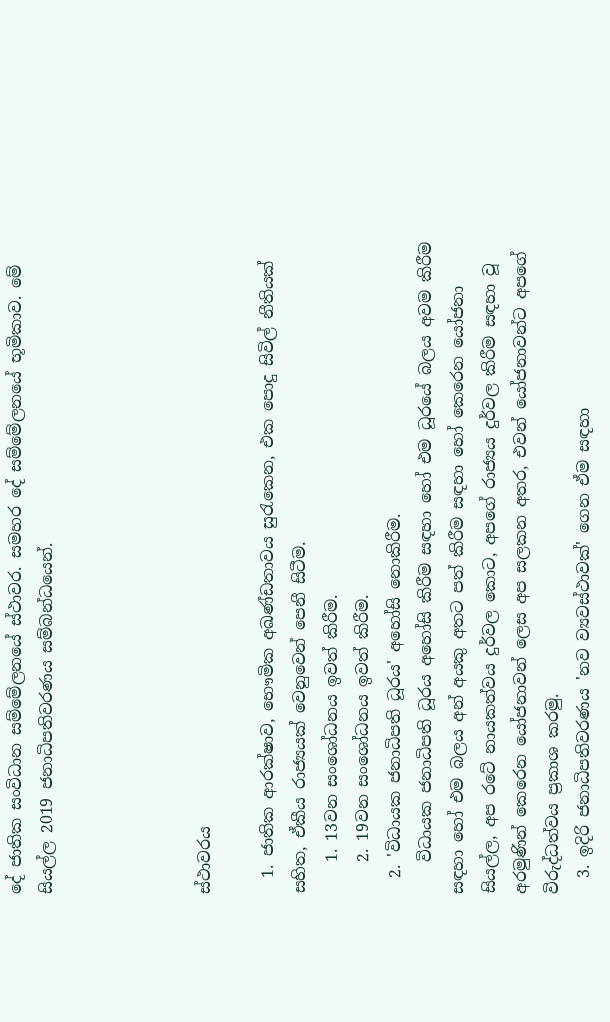දේ ජාතික සංවිධාන සම්මේලනයේ ස්ථාවර. සමහර දේ සම්මේලනයේ භූමිකාව. මේ සියල්ල 2019 ජනාධිපතිවරණය සම්බන්ධයෙන්.




ස්ථාවරය

  1. ජාතික ආරක්ෂාව, භෞමික අඛණ්ඩතාවය සුරැකෙන, එක පොදු සිවිල් නීතියක් සහිත, ඒකීය රාජ්‍යයක් වෙනුවෙන් පෙනී සිටීම.
    1. 13වන සංශෝධනය ඉවත් කිරීම.
    2. 19වන සංශෝධනය ඉවත් කිරීම.
  2. 'විධායක ජනාධිපති ධූරය' අහෝසි නොකිරීම.
    විධායක ජනාධිපති ධූරය අහෝසි කිරීම සඳහා හෝ එම ධූරයේ බලය අවම කිරීම සඳහා හෝ එම බලය අන් අයකු අතට පත් කිරීම සඳහා හෝ කෙරෙන යෝජනා සියල්ල, අප රටේ නායකත්වය දුර්වල කොට, අපගේ රාජ්‍යය දුර්වල කිරීම සඳහා වූ අරමුණින් කෙරෙන යෝජනාවන් ලෙස අප සලකන අතර, එවන් යෝජනාවන්ට අපගේ විරුද්ධත්වය ප්‍රකාශ කරමු.
  3. ඉදිරි ජනාධිපතිවරණය 'නව ව්‍යවස්ථාවක්' ගෙන ඒම සඳහා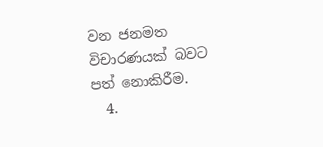වන ජනමත විචාරණයක් බවට පත් නොකිරීම.
  4.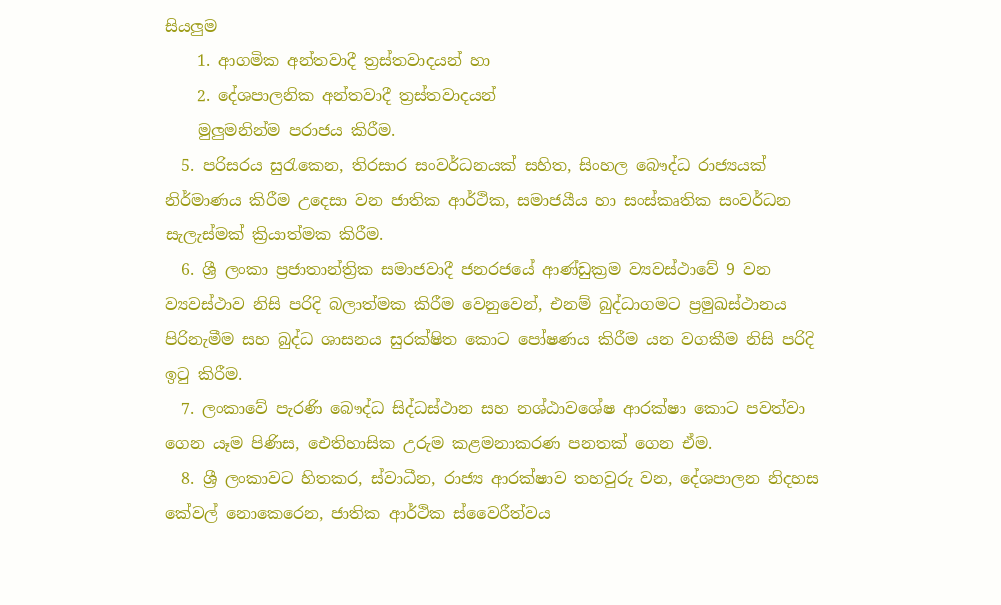සියලුම
    1. ආගමික අන්තවාදී ත්‍රස්තවාදයන් හා
    2. දේශපාලනික අන්තවාදී ත්‍රස්තවාදයන්
    මුලුමනින්ම පරාජය කිරීම.
  5. පරිසරය සුරැකෙන, තිරසාර සංවර්ධනයක් සහිත, සිංහල බෞද්ධ රාජ්‍යයක් නිර්මාණය කිරීම උදෙසා වන ජාතික ආර්ථික, සමාජයීය හා සංස්කෘතික සංවර්ධන සැලැස්මක් ක්‍රියාත්මක කිරීම.
  6. ශ්‍රී ලංකා ප්‍රජාතාන්ත්‍රික සමාජවාදී ජනරජයේ ආණ්ඩුක්‍රම ව්‍යවස්ථාවේ 9 වන ව්‍යවස්ථාව නිසි පරිදි බලාත්මක කිරීම වෙනුවෙන්, එනම් බුද්ධාගමට ප්‍රමුඛස්ථානය පිරිනැමීම සහ බුද්ධ ශාසනය සුරක්ෂිත කොට පෝෂණය කිරීම යන වගකීම නිසි පරිදි ඉටු කිරීම.
  7. ලංකාවේ පැරණි බෞද්ධ සිද්ධස්ථාන සහ නශ්ඨාවශේෂ ආරක්ෂා කොට පවත්වා ගෙන යෑම පිණිස, ඓතිහාසික උරුම කළමනාකරණ පනතක් ගෙන ඒම.
  8. ශ්‍රී ලංකාවට හිතකර, ස්වාධීන, රාජ්‍ය ආරක්ෂාව තහවුරු වන, දේශපාලන නිදහස කේවල් නොකෙරෙන, ජාතික ආර්ථික ස්වෛරීත්වය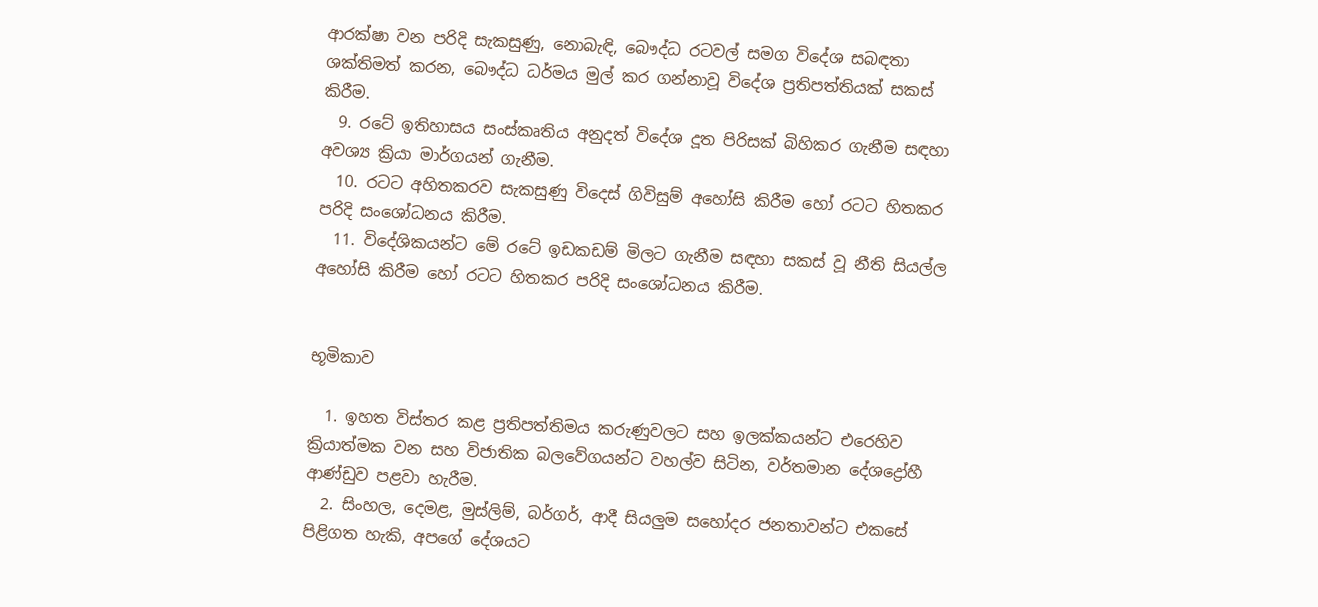ආරක්ෂා වන පරිදි සැකසුණු, නොබැඳි, බෞද්ධ රටවල් සමග විදේශ සබඳතා ශක්තිමත් කරන, බෞද්ධ ධර්මය මුල් කර ගන්නාවූ විදේශ ප්‍රතිපත්තියක් සකස් කිරීම.
  9. රටේ ඉතිහාසය සංස්කෘතිය අනුදත් විදේශ දූත පිරිසක් බිහිකර ගැනීම සඳහා අවශ්‍ය ක්‍රියා මාර්ගයන් ගැනීම.
  10. රටට අහිතකරව සැකසුණු විදෙස් ගිවිසුම් අහෝසි කිරීම හෝ රටට හිතකර පරිදි සංශෝධනය කිරීම.
  11. විදේශිකයන්ට මේ රටේ ඉඩකඩම් මිලට ගැනීම සඳහා සකස් වූ නීති සියල්ල අහෝසි කිරීම හෝ රටට හිතකර පරිදි සංශෝධනය කිරීම.


භූමිකාව

  1. ඉහත විස්තර කළ ප්‍රතිපත්තිමය කරුණුවලට සහ ඉලක්කයන්ට එරෙහිව ක්‍රියාත්මක වන සහ විජාතික බලවේගයන්ට වහල්ව සිටින, වර්තමාන දේශද්‍රෝහී ආණ්ඩුව පළවා හැරීම.
  2. සිංහල, දෙමළ, මුස්ලිම්, බර්ගර්, ආදී සියලුම සහෝදර ජනතාවන්ට එකසේ පිළිගත හැකි, අපගේ දේශයට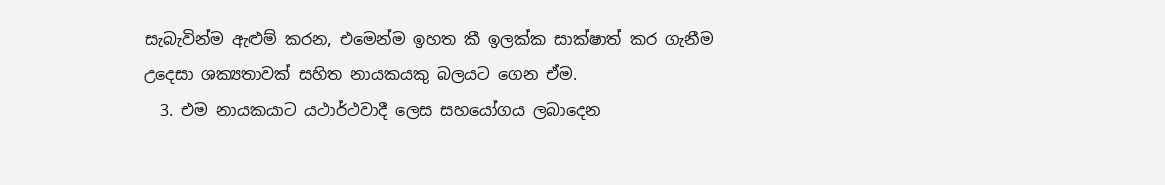සැබැවින්ම ඇළුම් කරන, එමෙන්ම ඉහත කී ඉලක්ක සාක්ෂාත් කර ගැනීම උදෙසා ශක්‍යතාවක් සහිත නායකයකු බලයට ගෙන ඒම.
  3. එම නායකයාට යථාර්ථවාදී ලෙස සහයෝගය ලබාදෙන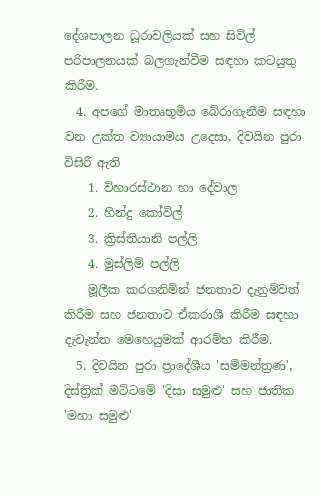දේශපාලන ධූරාවලියක් සහ සිවිල් පරිපාලනයක් බලගැන්වීම සඳහා කටයුතු කිරීම.
  4. අපගේ මාතෘභූමිය බේරාගැනීම සඳහා වන උක්ත ව්‍යායාමය උදෙසා, දිවයින පුරා විසිරී ඇති
    1. විහාරස්ථාන හා දේවාල
    2. හින්දු කෝවිල්
    3. ක්‍රිස්තියානි පල්ලි
    4. මුස්ලිම් පල්ලි
    මූලීක කරගනිමින් ජනතාව දැනුම්වත් කිරීම සහ ජනතාව ඒකරාශී කිරීම සඳහා දැවැන්ත මෙහෙයුමක් ආරම්භ කිරීම.
  5. දිවයින පුරා ප්‍රාදේශීය 'සම්මන්ත්‍රණ', දිස්ත්‍රික් මට්ටමේ 'දිසා සමුළු' සහ ජාතික 'මහා සමුළු'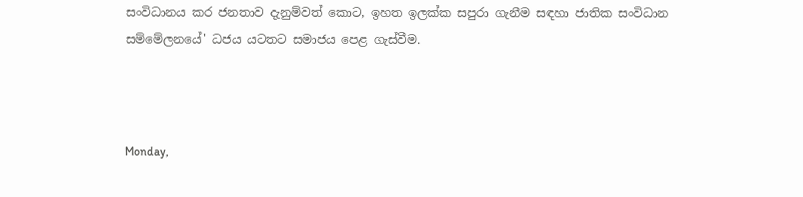සංවිධානය කර ජනතාව දැනුම්වත් කොට, ඉහත ඉලක්ක සපුරා ගැනීම සඳහා ජාතික සංවිධාන සම්මේලනයේ' ධජය යටතට සමාජය පෙළ ගැස්වීම.



Monday,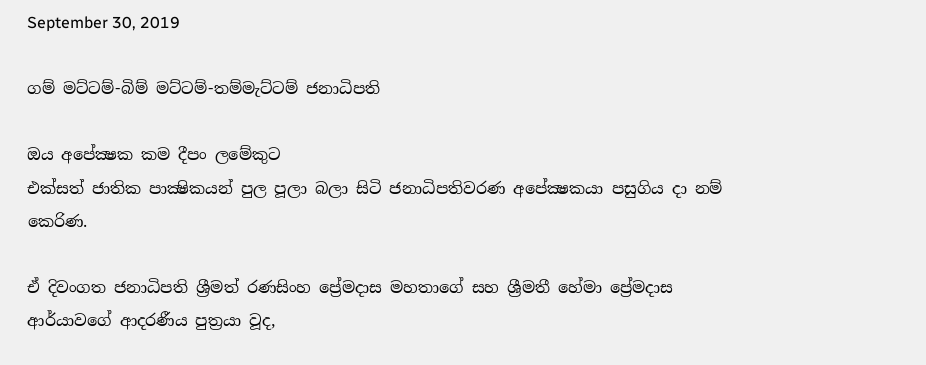September 30, 2019

ගම් මට්ටම්-බිම් මට්ටම්-තම්මැට්ටම් ජනාධිපති

ඔය අපේක්‍ෂක කම දීපං ලමේකුට
එක්සත් ජාතික පාක්‍ෂිකයන් පුල පූලා බලා සිටි ජනාධිපතිවරණ අපේක්‍ෂකයා පසුගිය දා නම් කෙරිණ.

ඒ දිවංගත ජනාධිපති ශ්‍රීමත් රණසිංහ ප්‍රේමදාස මහතාගේ සහ ශ්‍රීමතී හේමා ප්‍රේමදාස ආර්යාවගේ ආදරණීය පුත්‍රයා වූද,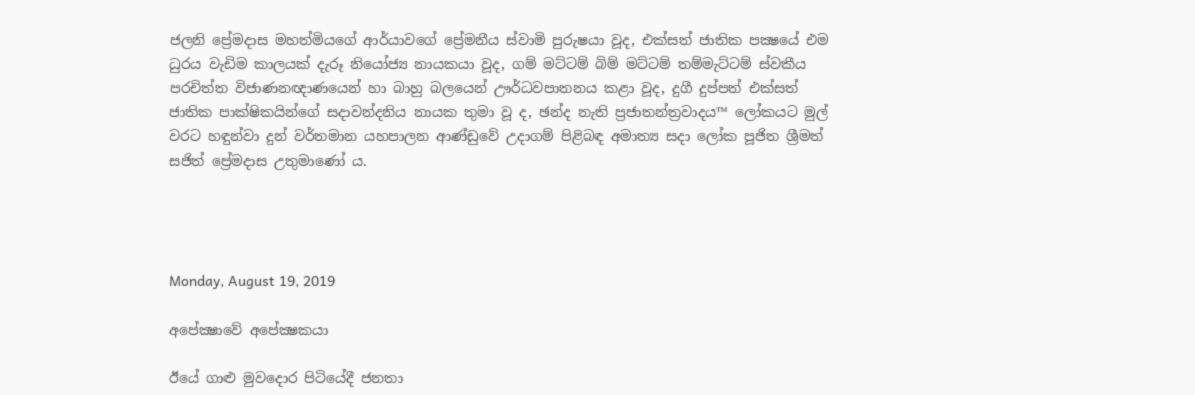ජලනි ප්‍රේමදාස මහත්මියගේ ආර්යාවගේ ප්‍රේමනීය ස්වාමි පුරුෂයා වූද, එක්සත් ජාතික පක්‍ෂයේ එම ධුරය වැඩිම කාලයක් දැරූ නියෝජ්‍ය නායකයා වූද, ගම් මට්ටම් බිම් මට්ටම් තම්මැට්ටම් ස්වකීය පරචිත්ත විජාණනඥාණයෙන් හා බාහු බලයෙන් ඌර්ධවපාතනය කළා වූද, දුගී දුප්පත් එක්සත් ජාතික පාක්ෂිකයින්ගේ සදාවන්දනිය නායක තුමා වූ ද, ඡන්ද නැති ප්‍රජාතන්ත්‍රවාදය™ ලෝකයට මුල් වරට හඳුන්වා දුන් වර්තමාන යහපාලන ආණ්ඩුවේ උදාගම් පිළිබඳ අමාත්‍ය සදා ලෝක පූජිත ශ්‍රීමත් සජිත් ප්‍රේමදාස උතුමාණෝ ය.




Monday, August 19, 2019

අපේක්‍ෂාවේ අපේක්‍ෂකයා

ඊයේ ගාළු මුවදොර පිටියේදී ජනතා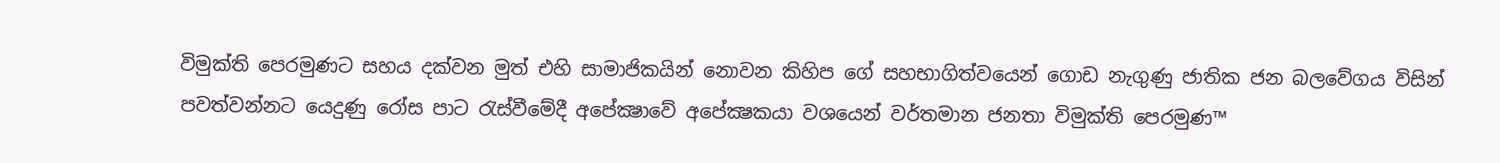විමුක්ති පෙරමුණට සහය දක්වන මුත් එහි සාමාජිකයින් නොවන කිහිප ගේ සහභාගිත්වයෙන් ගොඩ නැගුණු ජාතික ජන බලවේගය විසින් පවත්වන්නට යෙදුණු රෝස පාට රැස්වීමේදී අපේක්‍ෂාවේ අපේක්‍ෂකයා වශයෙන් වර්තමාන ජනතා විමුක්ති පෙරමුණ™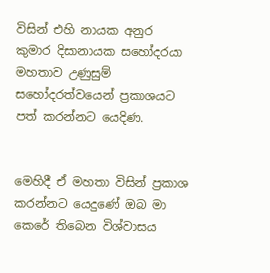විසින් එහි නායක අනුර කුමාර දිසානායක සහෝදරයා මහතාව උණුසුම් සහෝදරත්වයෙන් ප්‍රකාශයට පත් කරන්නට යෙදිණ.


මෙහිදී ඒ මහතා විසින් ප්‍රකාශ කරන්නට යෙදුණේ ඔබ මා කෙරේ තිබෙන විශ්වාසය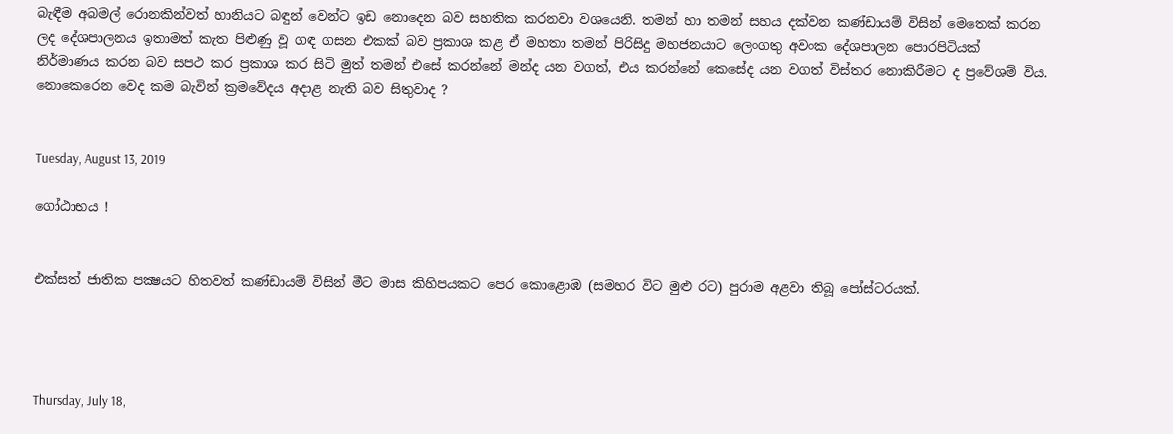බැඳීම අබමල් රොනකින්වත් හානියට බඳුන් වෙන්ට ඉඩ නොදෙන බව සහතික කරනවා වශයෙනි. තමන් හා තමන් සහය දක්වන කණ්ඩායම් විසින් මෙතෙක් කරන ලද දේශපාලනය ඉතාමත් කැත පිළුණු වූ ගඳ ගසන එකක් බව ප්‍රකාශ කළ ඒ මහතා තමන් පිරිසිදු මහජනයාට ලෙංගතු අවංක දේශපාලන පොරපිටියක් නිර්මාණය කරන බව සපථ කර ප්‍රකාශ කර සිටි මුත් තමන් එසේ කරන්නේ මන්ද යන වගත්, එය කරන්නේ කෙසේද යන වගත් විස්තර නොකිරීමට ද ප්‍රවේශම් විය. නොකෙරෙන වෙද කම බැවින් ක්‍රමවේදය අදාළ නැති බව සිතුවාද ?


Tuesday, August 13, 2019

ගෝඨාභය !


එක්සත් ජාතික පක්‍ෂයට හිතවත් කණ්ඩායම් විසින් මීට මාස කිහිපයකට පෙර කොළොඹ (සමහර විට මුළු රට) පුරාම අළවා තිබූ පෝස්ටරයක්.




Thursday, July 18,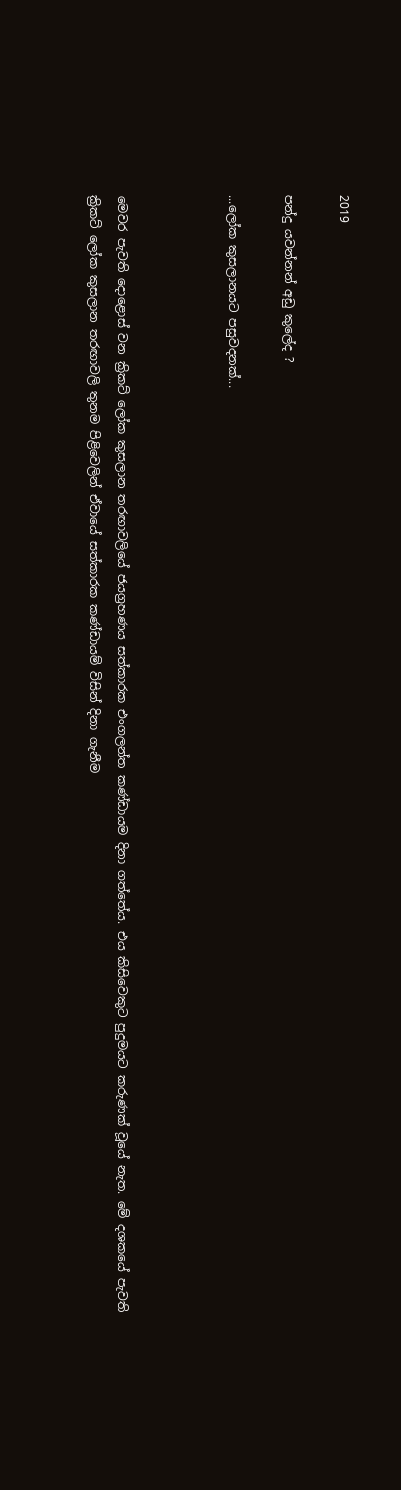2019

පන්දු යවන්නන් අඩු කුලේද ?

...ලෝක කුසලානයට පසුවදනක්...



මෙවර පැවති දොළොස් වන ක්‍රිකට් ලෝක කුසලාන තරඟාවලියේ ජයග්‍රහණය සත්කාරක එංගලන්ත කණ්ඩායම දිනා ගත්තේය. එය කිසිවෙකුට පුදුමයට කරුණක් වූයේ නැත. මේ දශකයේ පැවති ක්‍රිකට් ලෝක කුසලාන තරඟාවලි තුනම පිළිවෙලින් ඒවායේ සත්කාරක කණ්ඩායම් විසින් දිනා ගැනීම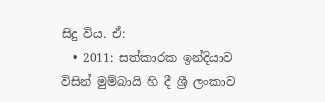සිදු විය. ඒ:
  • 2011: සත්කාරක ඉන්දියාව විසින් මුම්බායි හි දී ශ්‍රී ලංකාව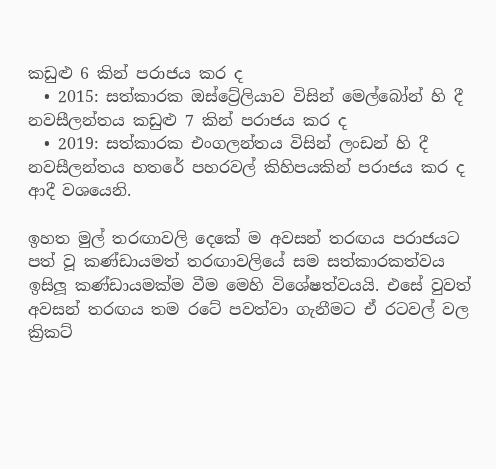කඩුළු 6 කින් පරාජය කර ද
  • 2015: සත්කාරක ඔස්ට්‍රේලියාව විසින් මෙල්බෝන් හි දී නවසීලන්තය කඩුළු 7 කින් පරාජය කර ද
  • 2019: සත්කාරක එංගලන්තය විසින් ලංඩන් හි දී නවසීලන්තය හතරේ පහරවල් කිහිපයකින් පරාජය කර ද
ආදී වශයෙනි.

ඉහත මුල් තරඟාවලි දෙකේ ම අවසන් තරඟය පරාජයට පත් වූ කණ්ඩායමත් තරඟාවලියේ සම සත්කාරකත්වය ඉසිලූ කණ්ඩායමක්ම වීම මෙහි විශේෂත්වයයි. එසේ වුවත් අවසන් තරඟය තම රටේ පවත්වා ගැනීමට ඒ රටවල් වල ක්‍රිකට්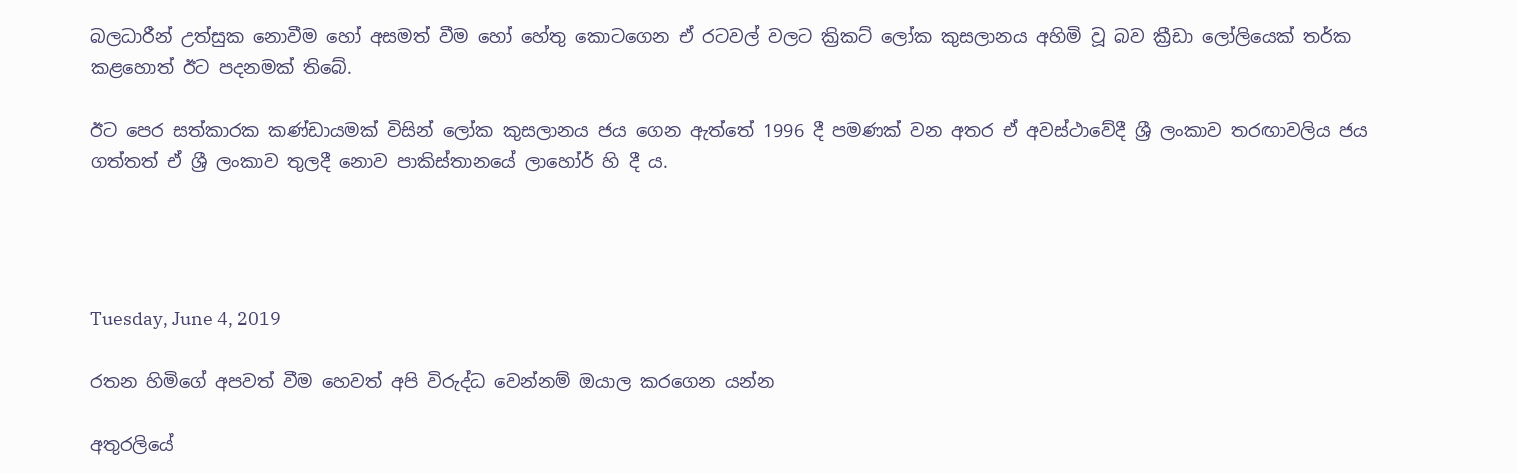බලධාරීන් උත්සුක නොවීම හෝ අසමත් වීම හෝ හේතු කොටගෙන ඒ රටවල් වලට ක්‍රිකට් ලෝක කුසලානය අහිමි වූ බව ක්‍රීඩා ලෝලියෙක් තර්ක කළහොත් ඊට පදනමක් තිබේ.

ඊට පෙර සත්කාරක කණ්ඩායමක් විසින් ලෝක කුසලානය ජය ගෙන ඇත්තේ 1996 දී පමණක් වන අතර ඒ අවස්ථාවේදී ශ්‍රී ලංකාව තරඟාවලිය ජය ගත්තත් ඒ ශ්‍රී ලංකාව තුලදී නොව පාකිස්තානයේ ලාහෝර් හි දී ය.




Tuesday, June 4, 2019

රතන හිමිගේ අපවත් වීම හෙවත් අපි විරුද්ධ වෙන්නම් ඔයාල කරගෙන යන්න

අතුරලියේ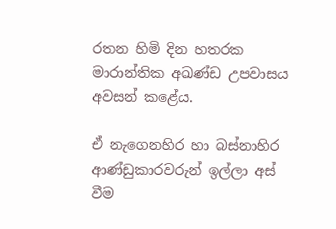රතන හිමි දින හතරක මාරාන්තික අඛණ්ඩ උපවාසය අවසන් කළේය.

ඒ නැගෙනහිර හා බස්නාහිර ආණ්ඩුකාරවරුන් ඉල්ලා අස් වීම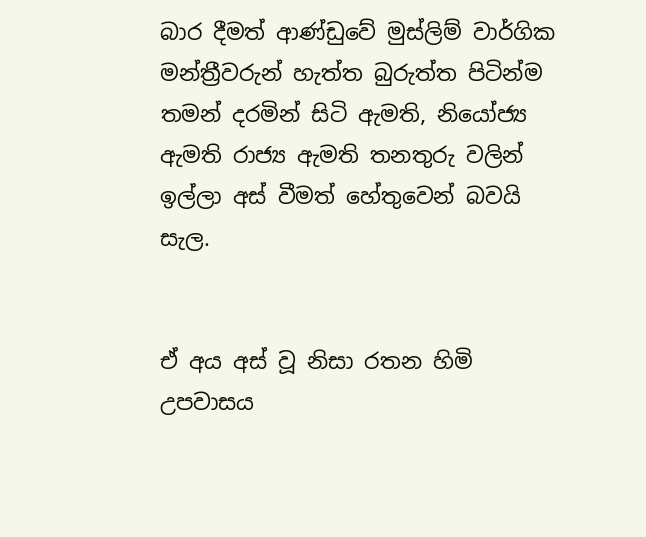බාර දීමත් ආණ්ඩුවේ මුස්ලිම් වාර්ගික මන්ත්‍රීවරුන් හැත්ත බුරුත්ත පිටින්ම තමන් දරමින් සිටි ඇමති, නියෝජ්‍ය ඇමති රාජ්‍ය ඇමති තනතුරු වලින් ඉල්ලා අස් වීමත් හේතුවෙන් බවයි සැල.


ඒ අය අස් වූ නිසා රතන හිමි උපවාසය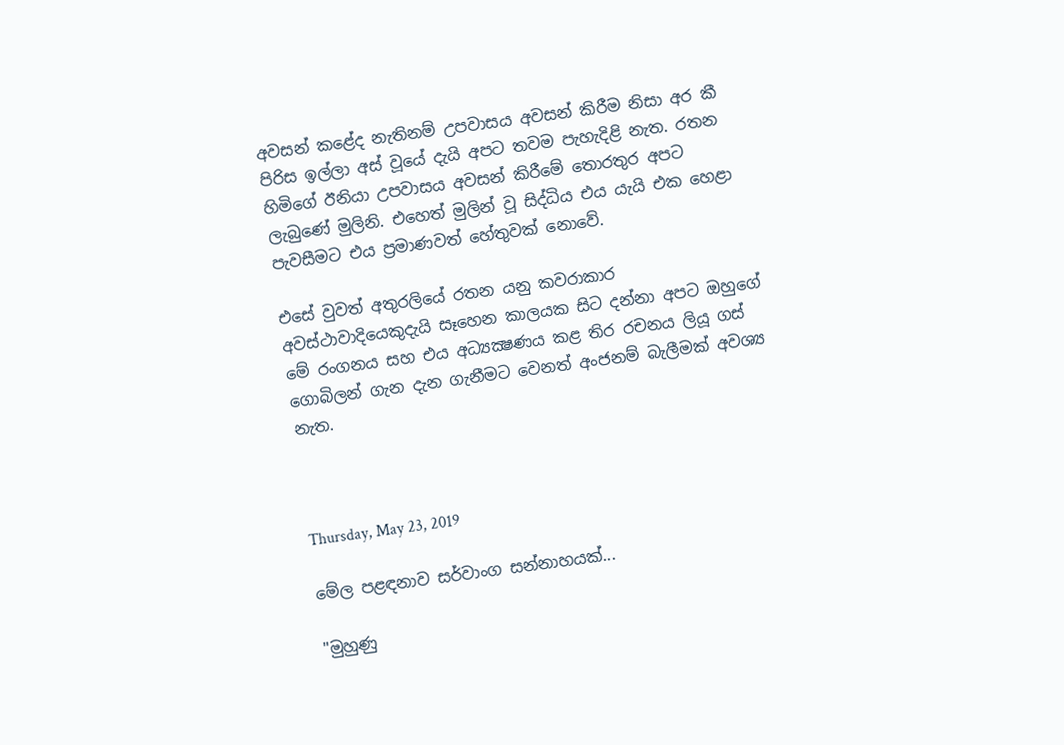අවසන් කළේද නැතිනම් උපවාසය අවසන් කිරීම නිසා අර කී පිරිස ඉල්ලා අස් වූයේ දැයි අපට තවම පැහැදිළි නැත. රතන හිමිගේ ඊනියා උපවාසය අවසන් කිරීමේ තොරතුර අපට ලැබුණේ මුලිනි. එහෙත් මුලින් වූ සිද්ධිය එය යැයි එක හෙළා පැවසීමට එය ප්‍රමාණවත් හේතුවක් නොවේ.

එසේ වුවත් අතුරලියේ රතන යනු කවරාකාර අවස්ථාවාදියෙකුදැයි සෑහෙන කාලයක සිට දන්නා අපට ඔහුගේ මේ රංගනය සහ එය අධ්‍යක්‍ෂණය කළ තිර රචනය ලියූ ගස් ගොබිලන් ගැන දැන ගැනීමට වෙනත් අංජනම් බැලීමක් අවශ්‍ය නැත.



Thursday, May 23, 2019

මේල පළඳනාව සර්වාංග සන්නාහයක්...

"මුහුණු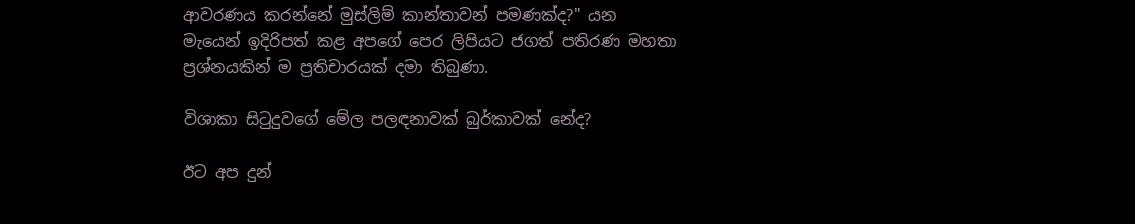ආවරණය කරන්නේ මුස්ලිම් කාන්තාවන් පමණක්ද?" යන මැයෙන් ඉදිරිපත් කළ අපගේ පෙර ලිපියට ජගත් පතිරණ මහතා ප්‍රශ්නයකින් ම ප්‍රතිචාරයක් දමා තිබුණා.

විශාකා සිටුදුවගේ මේල පලඳනාවක් බුර්කාවක් නේද?

ඊට අප දුන්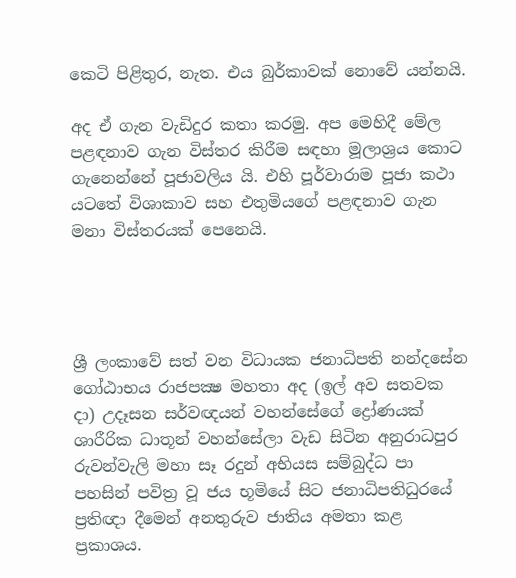කෙටි පිළිතුර, නැත. එය බුර්කාවක් නොවේ යන්නයි.

අද ඒ ගැන වැඩිදුර කතා කරමු. අප මෙහිදී මේල පළඳනාව ගැන විස්තර කිරීම සඳහා මූලාශ්‍රය කොට ගැනෙන්නේ පූජාවලිය යි. එහි පූර්වාරාම පූජා කථා යටතේ විශාකාව සහ එතුමියගේ පළඳනාව ගැන මනා විස්තරයක් පෙනෙයි.




ශ්‍රී ලංකාවේ සත් වන විධායක ජනාධිපති නන්දසේන ගෝඨාභය රාජපක්‍ෂ මහතා අද (ඉල් අව සතවක දා) උදෑසන සර්වඥයන් වහන්සේගේ ද්‍රෝණයක් ශාරීරික ධාතූන් වහන්සේලා වැඩ සිටින අනුරාධපුර රුවන්වැලි මහා සෑ රදුන් අභියස සම්බුද්ධ පා පහසින් පවිත්‍ර වූ ජය භූමියේ සිට ජනාධිපතිධුරයේ ප්‍රතිඥා දීමෙන් අනතුරුව ජාතිය අමතා කළ ප්‍රකාශය.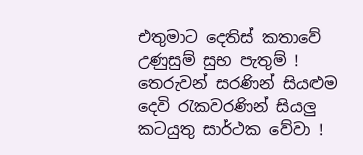එතුමාට දෙතිස් කතාවේ උණුසුම් සුභ පැතුම් !
තෙරුවන් සරණින් සියළුම දෙවි රැකවරණින් සියලු කටයුතු සාර්ථක වේවා !